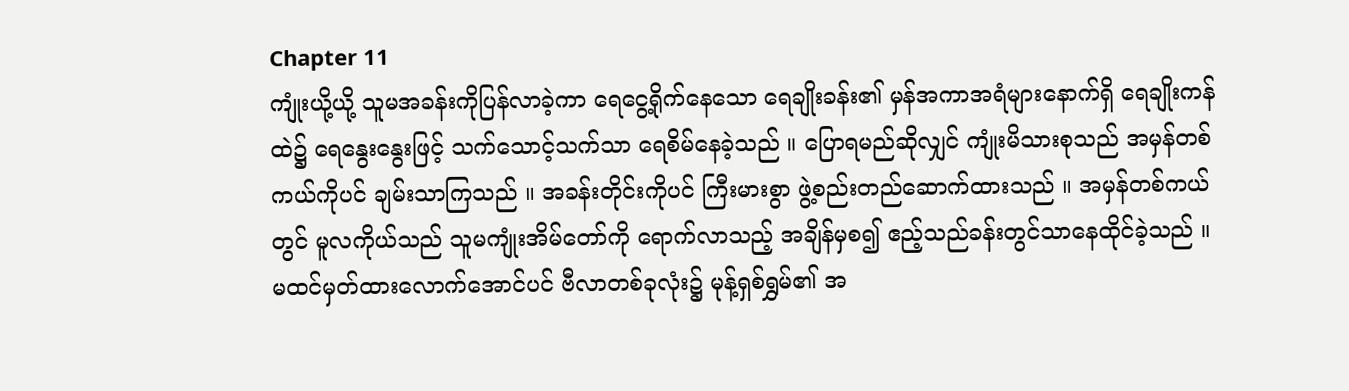Chapter 11
ကျုံးယို့ယို့ သူမအခန်းကိုပြန်လာခဲ့ကာ ရေငွေ့ရိုက်နေသော ရေချိုးခန်း၏ မှန်အကာအရံများနောက်ရှိ ရေချိုးကန်ထဲ၌ ရေနွေးနွေးဖြင့် သက်သောင့်သက်သာ ရေစိမ်နေခဲ့သည် ။ ပြောရမည်ဆိုလျှင် ကျုံးမိသားစုသည် အမှန်တစ်ကယ်ကိုပင် ချမ်းသာကြသည် ။ အခန်းတိုင်းကိုပင် ကြီးမားစွာ ဖွဲ့စည်းတည်ဆောက်ထားသည် ။ အမှန်တစ်ကယ်တွင် မူလကိုယ်သည် သူမကျုံးအိမ်တော်ကို ရောက်လာသည့် အချိန်မှစ၍ ဧည့်သည်ခန်းတွင်သာနေထိုင်ခဲ့သည် ။
မထင်မှတ်ထားလောက်အောင်ပင် ဗီလာတစ်ခုလုံး၌ မုန့်ရှစ်ရွှမ်၏ အ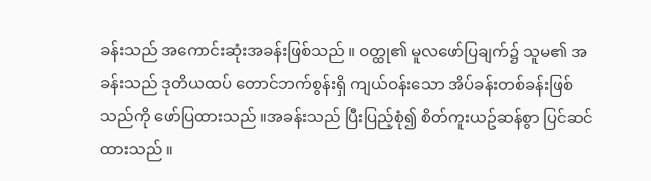ခန်းသည် အကောင်းဆုံးအခန်းဖြစ်သည် ။ ဝတ္ထု၏ မူလဖော်ပြချက်၌ သူမ၏ အခန်းသည် ဒုတိယထပ် တောင်ဘက်စွန်းရှိ ကျယ်ဝန်းသော အိပ်ခန်းတစ်ခန်းဖြစ်သည်ကို ဖော်ပြထားသည် ။အခန်းသည် ပြီးပြည့်စုံ၍ စိတ်ကူးယဥ်ဆန်စွာ ပြင်ဆင်ထားသည် ။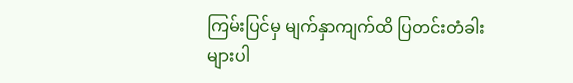ကြမ်းပြင်မှ မျက်နှာကျက်ထိ ပြတင်းတံခါးများပါ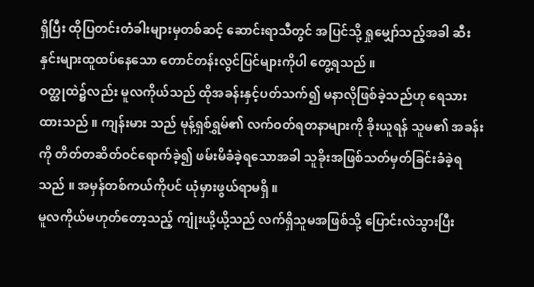ရှိပြီး ထိုပြတင်းတံခါးများမှတစ်ဆင့် ဆောင်းရာသီတွင် အပြင်သို့ ရှုမျှော်သည့်အခါ ဆီးနှင်းများထူထပ်နေသော တောင်တန်းလွင်ပြင်များကိုပါ တွေ့ရသည် ။
ဝတ္ထုထဲ၌လည်း မူလကိုယ်သည် ထိုအခန်းနှင့်ပတ်သက်၍ မနာလိုဖြစ်ခဲ့သည်ဟု ရေသားထားသည် ။ ကျန်းမား သည် မုန့်ရှစ်ရွှမ်၏ လက်ဝတ်ရတနာများကို ခိုးယူရန် သူမ၏ အခန်းကို တိတ်တဆိတ်ဝင်ရောက်ခဲ့၍ ဖမ်းမိခံခဲ့ရသောအခါ သူခိုးအဖြစ်သတ်မှတ်ခြင်းခံခဲ့ရသည် ။ အမှန်တစ်ကယ်ကိုပင် ယုံမှားဖွယ်ရာမရှိ ။
မူလကိုယ်မဟုတ်တော့သည့် ကျုံးယို့ယို့သည် လက်ရှိသူမအဖြစ်သို့ ပြောင်းလဲသွားပြီး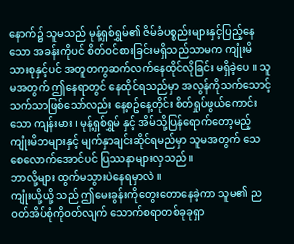နောက်၌ သူမသည် မုန့်ရှစ်ရွှမ်၏ ဇိမ်ခံပစ္စည်းများနှင့်ပြည့်နေသော အခန်းကိုပင် စိတ်ဝင်စားခြင်းမရှိသည်သာမက ကျုံးမိသားစုနှင့်ပင် အတူတကွဆက်လက်နေထိုင်လိုခြင်း မရှိခဲ့ပေ ။ သူမအတွက် ဤနေရာတွင် နေထိုင်ရသည်မှာ အလွန်ကိုသက်သောင့်သက်သာဖြစ်သော်လည်း နေ့စဥ်နေ့တိုင်း စိတ်ရှုပ်ဖွယ်ကောင်းသော ကျန်းမား ၊ မုန့်ရှစ်ရွှမ် နှင့် အိမ်သို့ပြန်ရောက်တော့မည့် ကျုံးမိဘများနှင့် မျက်နှာချင်းဆိုင်ရမည်မှာ သူမအတွက် သေစေလောက်အောင်ပင် ပြဿနာများလှသည် ။
ဘာလို့များ ထွက်မသွားပဲနေရမှာလဲ ။
ကျုံးယို့ယို့ သည် ဤမေးခွန်းကိုတွေးတောနေခဲ့ကာ သူမ၏ ညဝတ်အိပ်စုံကိုဝတ်လျက် သောက်စရာတစ်ခုခုရှာ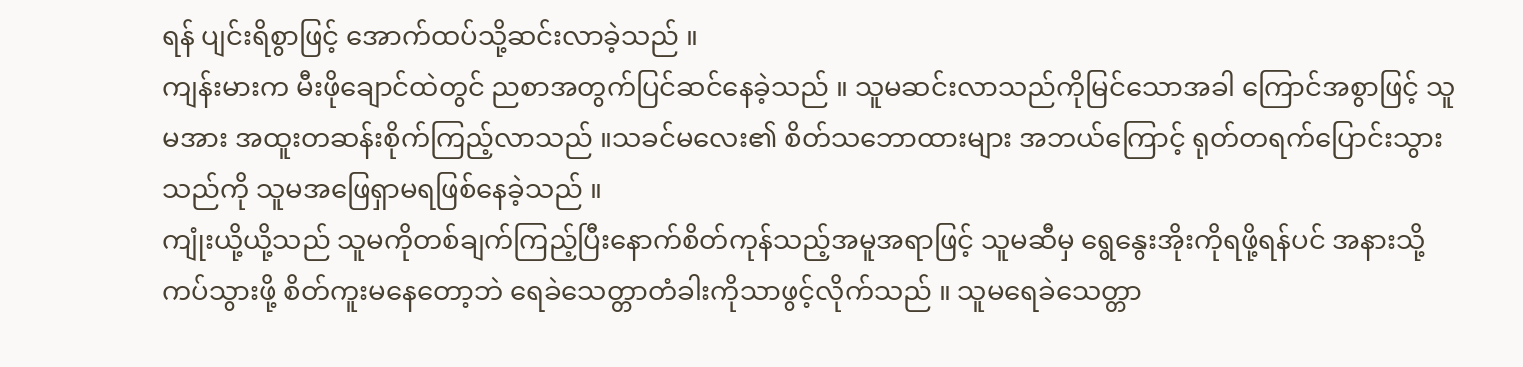ရန် ပျင်းရိစွာဖြင့် အောက်ထပ်သို့ဆင်းလာခဲ့သည် ။
ကျန်းမားက မီးဖိုချောင်ထဲတွင် ညစာအတွက်ပြင်ဆင်နေခဲ့သည် ။ သူမဆင်းလာသည်ကိုမြင်သောအခါ ကြောင်အစွာဖြင့် သူမအား အထူးတဆန်းစိုက်ကြည့်လာသည် ။သခင်မလေး၏ စိတ်သဘောထားများ အဘယ်ကြောင့် ရုတ်တရက်ပြောင်းသွားသည်ကို သူမအဖြေရှာမရဖြစ်နေခဲ့သည် ။
ကျုံးယို့ယို့သည် သူမကိုတစ်ချက်ကြည့်ပြီးနောက်စိတ်ကုန်သည့်အမူအရာဖြင့် သူမဆီမှ ရွေနွေးအိုးကိုရဖို့ရန်ပင် အနားသို့ကပ်သွားဖို့ စိတ်ကူးမနေတော့ဘဲ ရေခဲသေတ္တာတံခါးကိုသာဖွင့်လိုက်သည် ။ သူမရေခဲသေတ္တာ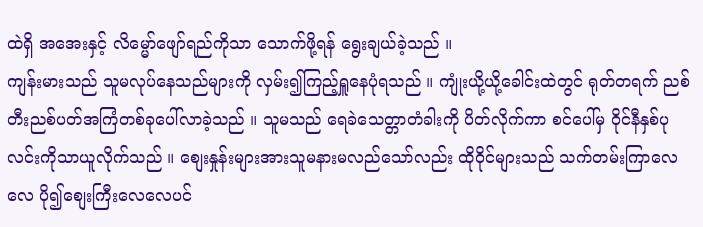ထဲရှိ အအေးနှင့် လိမ္မော်ဖျော်ရည်ကိုသာ သောက်ဖို့ရန် ရွေးချယ်ခဲ့သည် ။
ကျန်းမားသည် သူမလုပ်နေသည်များကို လှမ်း၍ကြည့်ရှူနေပုံရသည် ။ ကျုံးယို့ယို့ခေါင်းထဲတွင် ရုတ်တရက် ညစ်တီးညစ်ပတ်အကြံတစ်ခုပေါ်လာခဲ့သည် ။ သူမသည် ရေခဲသေတ္တာတံခါးကို ပိတ်လိုက်ကာ စင်ပေါ်မှ ဝိုင်နီနှစ်ပုလင်းကိုသာယူလိုက်သည် ။ စျေးနှုန်းများအားသူမနားမလည်သော်လည်း ထိုဝိုင်များသည် သက်တမ်းကြာလေလေ ပို၍စျေးကြီးလေလေပင်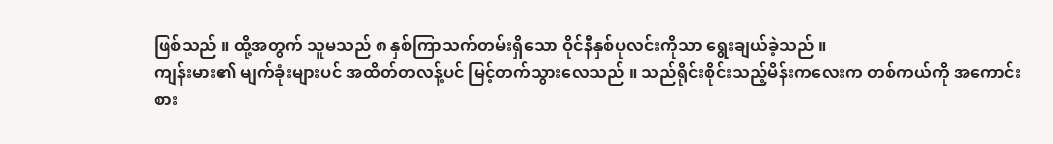ဖြစ်သည် ။ ထို့အတွက် သူမသည် ၈ နှစ်ကြာသက်တမ်းရှိသော ဝိုင်နီနှစ်ပုလင်းကိုသာ ရွေးချယ်ခဲ့သည် ။
ကျန်းမား၏ မျက်ခုံးများပင် အထိတ်တလန့်ပင် မြင့်တက်သွားလေသည် ။ သည်ရိုင်းစိုင်းသည့်မိန်းကလေးက တစ်ကယ်ကို အကောင်းစား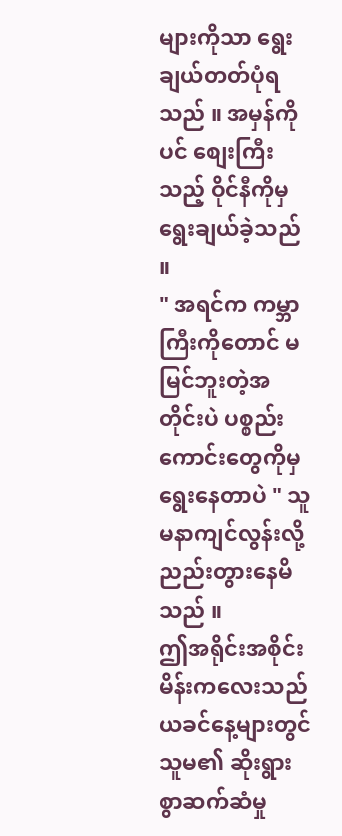များကိုသာ ရွေးချယ်တတ်ပုံရသည် ။ အမှန်ကိုပင် စျေးကြီးသည့် ဝိုင်နီကိုမှ ရွေးချယ်ခဲ့သည် ။
" အရင်က ကမ္ဘာကြီးကိုတောင် မမြင်ဘူးတဲ့အတိုင်းပဲ ပစ္စည်းကောင်းတွေကိုမှ ရွေးနေတာပဲ " သူမနာကျင်လွန်းလို့ ညည်းတွားနေမိသည် ။
ဤအရိုင်းအစိုင်းမိန်းကလေးသည် ယခင်နေ့များတွင် သူမ၏ ဆိုးရွားစွာဆက်ဆံမှု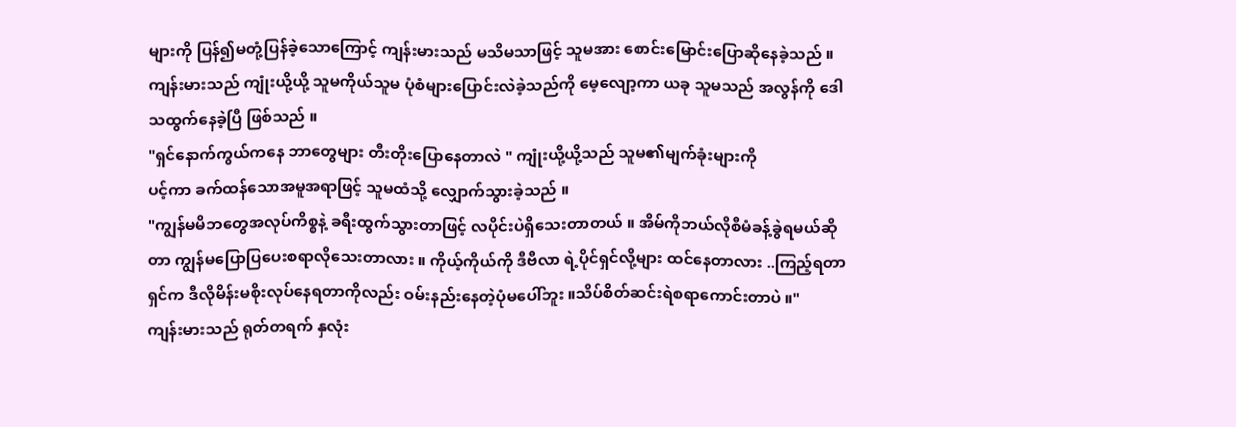များကို ပြန်၍မတုံ့ပြန်ခဲ့သောကြောင့် ကျန်းမားသည် မသိမသာဖြင့် သူမအား စောင်းမြောင်းပြောဆိုနေခဲ့သည် ။
ကျန်းမားသည် ကျုံးယို့ယို့ သူမကိုယ်သူမ ပုံစံများပြောင်းလဲခဲ့သည်ကို မေ့လျော့ကာ ယခု သူမသည် အလွန်ကို ဒေါသထွက်နေခဲ့ပြီ ဖြစ်သည် ။
"ရှင်နောက်ကွယ်ကနေ ဘာတွေများ တီးတိုးပြောနေတာလဲ " ကျုံးယို့ယို့သည် သူမ၏မျက်ခုံးများကို
ပင့်ကာ ခက်ထန်သောအမူအရာဖြင့် သူမထံသို့ လျှောက်သွားခဲ့သည် ။
"ကျွန်မမိဘတွေအလုပ်ကိစ္စနဲ့ ခရီးထွက်သွားတာဖြင့် လပိုင်းပဲရှိသေးတာတယ် ။ အိမ်ကိုဘယ်လိုစီမံခန့်ခွဲရမယ်ဆိုတာ ကျွန်မပြောပြပေးစရာလိုသေးတာလား ။ ကိုယ့်ကိုယ်ကို ဒီဗီလာ ရဲ့ပိုင်ရှင်လို့များ ထင်နေတာလား ..ကြည့်ရတာ ရှင်က ဒီလိုမိန်းမစိုးလုပ်နေရတာကိုလည်း ဝမ်းနည်းနေတဲ့ပုံမပေါ်ဘူး ။သိပ်စိတ်ဆင်းရဲစရာကောင်းတာပဲ ။"
ကျန်းမားသည် ရုတ်တရက် နှလုံး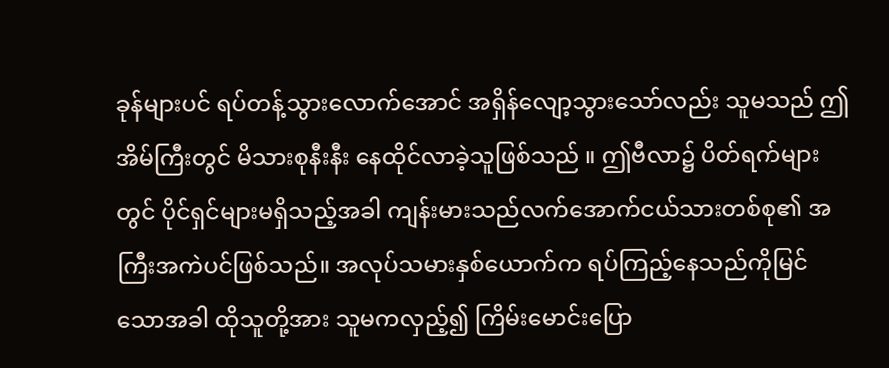ခုန်များပင် ရပ်တန့်သွားလောက်အောင် အရှိန်လျော့သွားသော်လည်း သူမသည် ဤအိမ်ကြီးတွင် မိသားစုနီးနီး နေထိုင်လာခဲ့သူဖြစ်သည် ။ ဤဗီလာ၌ ပိတ်ရက်များတွင် ပိုင်ရှင်များမရှိသည့်အခါ ကျန်းမားသည်လက်အောက်ငယ်သားတစ်စု၏ အကြီးအကဲပင်ဖြစ်သည်။ အလုပ်သမားနှစ်ယောက်က ရပ်ကြည့်နေသည်ကိုမြင်သောအခါ ထိုသူတို့အား သူမကလှည့်၍ ကြိမ်းမောင်းပြော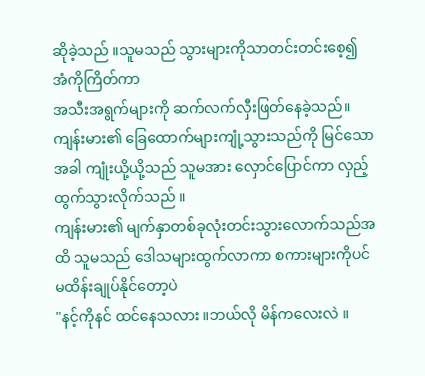ဆိုခဲ့သည် ။သူမသည် သွားများကိုသာတင်းတင်းစေ့၍ အံကိုကြိတ်ကာ
အသီးအရွက်များကို ဆက်လက်လှီးဖြတ်နေခဲ့သည်။
ကျန်းမား၏ ခြေထောက်များကျုံ့သွားသည်ကို မြင်သောအခါ ကျုံးယို့ယို့သည် သူမအား လှောင်ပြောင်ကာ လှည့်ထွက်သွားလိုက်သည် ။
ကျန်းမား၏ မျက်နှာတစ်ခုလုံးတင်းသွားလောက်သည်အထိ သူမသည် ဒေါသများထွက်လာကာ စကားများကိုပင်မထိန်းချုပ်နိုင်တော့ပဲ
"နင့်ကိုနင် ထင်နေသလား ။ဘယ်လို မိန်ကလေးလဲ ။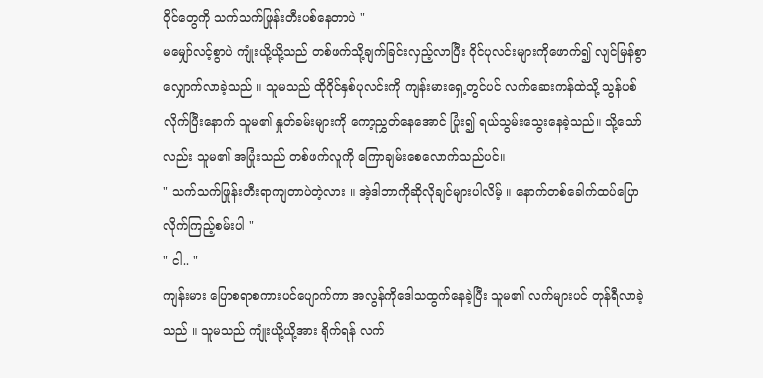ဝိုင်တွေကို သက်သက်ဖြုန်းတီးပစ်နေတာပဲ "
မမျှော်လင့်စွာပဲ ကျုံးယို့ယို့သည် တစ်ဖက်သို့ချက်ခြင်းလှည့်လာပြီး ဝိုင်ပုလင်းများကိုဖောက်၍ လျင်မြန်စွာ လျှောက်လာခဲ့သည် ။ သူမသည် ထိုဝိုင်နှစ်ပုလင်းကို ကျန်းမားရှေ့တွင်ပင် လက်ဆေးကန်ထဲသို့ သွန်ပစ်လိုက်ပြီးနောက် သူမ၏ နှုတ်ခမ်းများကို ကော့ညွှတ်နေအောင် ပြုံး၍ ရယ်သွမ်းသွေးနေခဲ့သည်။ သို့သော်လည်း သူမ၏ အပြုံးသည် တစ်ဖက်လူကို ကြောချမ်းစေလောက်သည်ပင်။
" သက်သက်ဖြုန်းတီးရာကျတာပဲတဲ့လား ။ အဲ့ဒါဘာကိုဆိုလိုချင်များပါလိမ့် ။ နောက်တစ်ခေါက်ထပ်ပြောလိုက်ကြည့်စမ်းပါ "
" ငါ.. "
ကျန်းမား ပြောစရာစကားပင်ပျောက်ကာ အလွန်ကိုဒေါသထွက်နေခဲ့ပြီး သူမ၏ လက်များပင် တုန်ရီလာခဲ့သည် ။ သူမသည် ကျုံးယို့ယို့အား ရိုက်ရန် လက်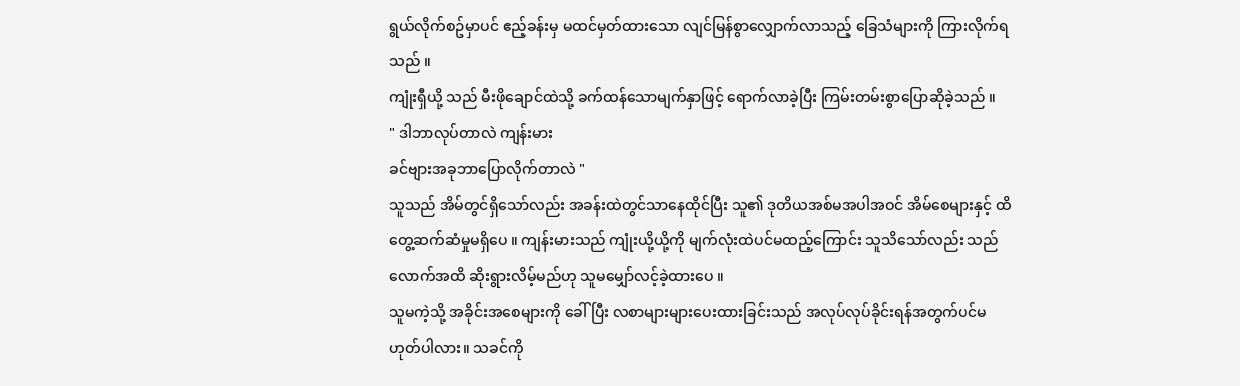ရွယ်လိုက်စဥ်မှာပင် ဧည့်ခန်းမှ မထင်မှတ်ထားသော လျင်မြန်စွာလျှောက်လာသည့် ခြေသံများကို ကြားလိုက်ရသည် ။
ကျုံးရှီယို့ သည် မီးဖိုချောင်ထဲသို့ ခက်ထန်သောမျက်နှာဖြင့် ရောက်လာခဲ့ပြီး ကြမ်းတမ်းစွာပြောဆိုခဲ့သည် ။
" ဒါဘာလုပ်တာလဲ ကျန်းမား
ခင်ဗျားအခုဘာပြောလိုက်တာလဲ "
သူသည် အိမ်တွင်ရှိသော်လည်း အခန်းထဲတွင်သာနေထိုင်ပြီး သူ၏ ဒုတိယအစ်မအပါအဝင် အိမ်စေများနှင့် ထိတွေ့ဆက်ဆံမှုမရှိပေ ။ ကျန်းမားသည် ကျုံးယို့ယို့ကို မျက်လုံးထဲပင်မထည့်ကြောင်း သူသိသော်လည်း သည်လောက်အထိ ဆိုးရွားလိမ့်မည်ဟု သူမမျှော်လင့်ခဲ့ထားပေ ။
သူမကဲ့သို့ အခိုင်းအစေများကို ခေါ်ပြီး လစာများများပေးထားခြင်းသည် အလုပ်လုပ်ခိုင်းရန်အတွက်ပင်မဟုတ်ပါလား။ သခင်ကို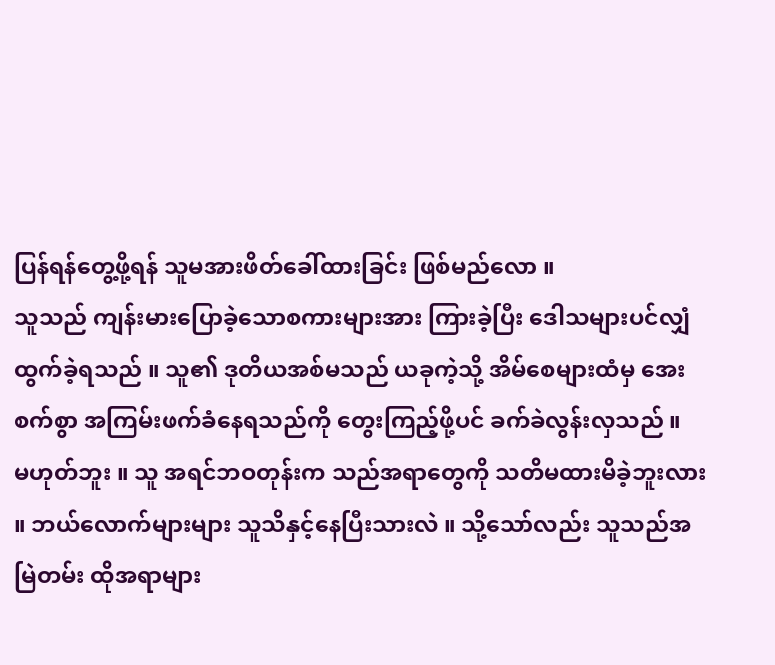ပြန်ရန်တွေ့ဖို့ရန် သူမအားဖိတ်ခေါ်ထားခြင်း ဖြစ်မည်လော ။
သူသည် ကျန်းမားပြောခဲ့သောစကားများအား ကြားခဲ့ပြီး ဒေါသများပင်လျှံထွက်ခဲ့ရသည် ။ သူ၏ ဒုတိယအစ်မသည် ယခုကဲ့သို့ အိမ်စေများထံမှ အေးစက်စွာ အကြမ်းဖက်ခံနေရသည်ကို တွေးကြည့်ဖို့ပင် ခက်ခဲလွန်းလှသည် ။
မဟုတ်ဘူး ။ သူ အရင်ဘဝတုန်းက သည်အရာတွေကို သတိမထားမိခဲ့ဘူးလား ။ ဘယ်လောက်များများ သူသိနှင့်နေပြီးသားလဲ ။ သို့သော်လည်း သူသည်အမြဲတမ်း ထိုအရာများ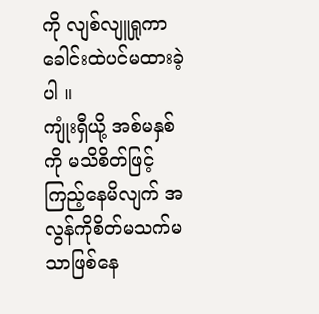ကို လျစ်လျူရှုကာ ခေါင်းထဲပင်မထားခဲ့ပါ ။
ကျုံးရှီယို့ အစ်မနှစ်ကို မသိစိတ်ဖြင့်ကြည့်နေမိလျက် အလွန်ကိုစိတ်မသက်မသာဖြစ်နေ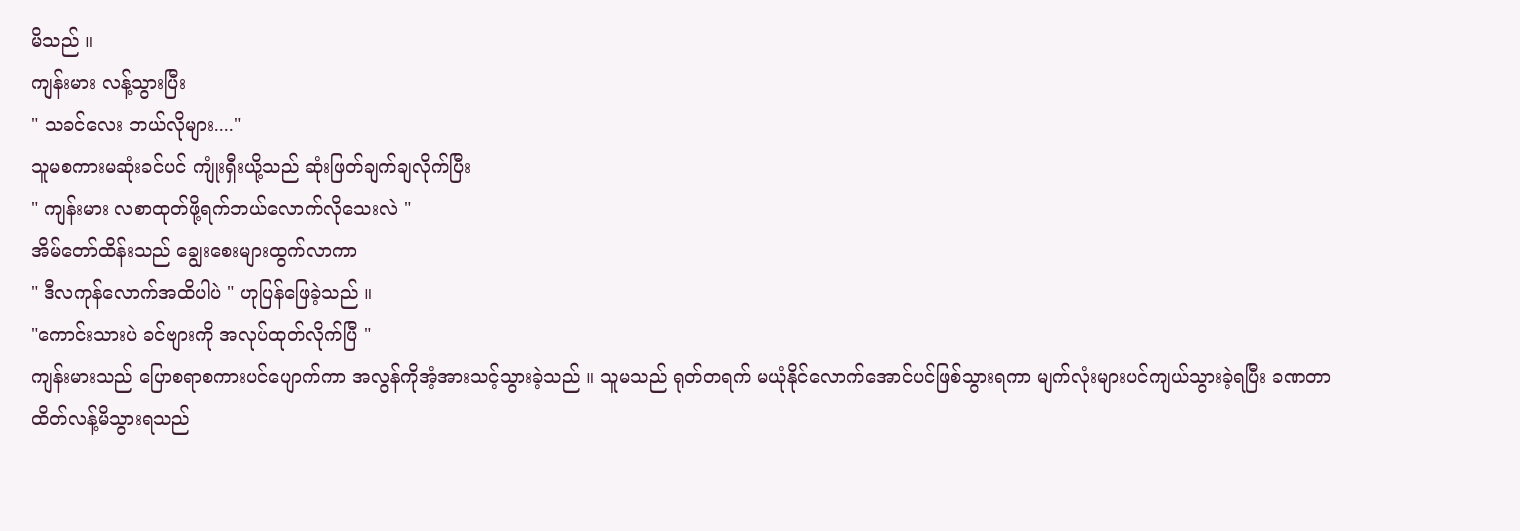မိသည် ။
ကျန်းမား လန့်သွားပြီး
" သခင်လေး ဘယ်လိုများ...."
သူမစကားမဆုံးခင်ပင် ကျုံးရှီးယို့သည် ဆုံးဖြတ်ချက်ချလိုက်ပြီး
" ကျန်းမား လစာထုတ်ဖို့ရက်ဘယ်လောက်လိုသေးလဲ "
အိမ်တော်ထိန်းသည် ချွေးစေးများထွက်လာကာ
" ဒီလကုန်လောက်အထိပါပဲ " ဟုပြန်ဖြေခဲ့သည် ။
"ကောင်းသားပဲ ခင်ဗျားကို အလုပ်ထုတ်လိုက်ပြီ "
ကျန်းမားသည် ပြောစရာစကားပင်ပျောက်ကာ အလွန်ကိုအံ့အားသင့်သွားခဲ့သည် ။ သူမသည် ရုတ်တရက် မယုံနိုင်လောက်အောင်ပင်ဖြစ်သွားရကာ မျက်လုံးများပင်ကျယ်သွားခဲ့ရပြီး ခဏတာထိတ်လန့်မိသွားရသည်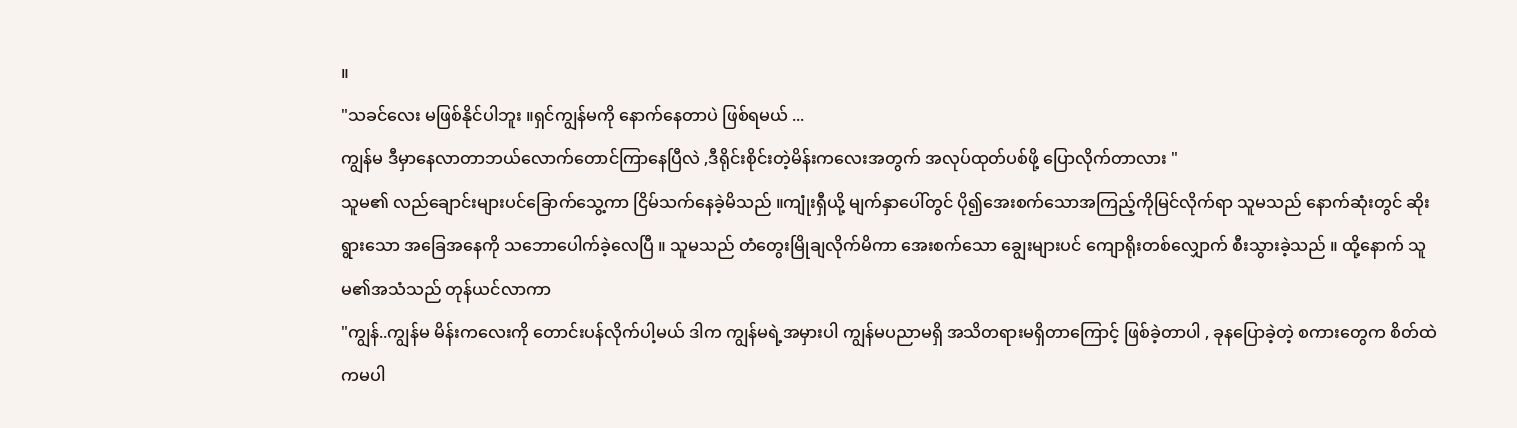။
"သခင်လေး မဖြစ်နိုင်ပါဘူး ။ရှင်ကျွန်မကို နောက်နေတာပဲ ဖြစ်ရမယ် ...
ကျွန်မ ဒီမှာနေလာတာဘယ်လောက်တောင်ကြာနေပြီလဲ ,ဒီရိုင်းစိုင်းတဲ့မိန်းကလေးအတွက် အလုပ်ထုတ်ပစ်ဖို့ ပြောလိုက်တာလား "
သူမ၏ လည်ချောင်းများပင်ခြောက်သွေ့ကာ ငြိမ်သက်နေခဲ့မိသည် ။ကျုံးရှီယို့ မျက်နှာပေါ်တွင် ပို၍အေးစက်သောအကြည့်ကိုမြင်လိုက်ရာ သူမသည် နောက်ဆုံးတွင် ဆိုးရွားသော အခြေအနေကို သဘောပေါက်ခဲ့လေပြီ ။ သူမသည် တံတွေးမြိုချလိုက်မိကာ အေးစက်သော ချွေးများပင် ကျောရိုးတစ်လျှောက် စီးသွားခဲ့သည် ။ ထို့နောက် သူမ၏အသံသည် တုန်ယင်လာကာ
"ကျွန်..ကျွန်မ မိန်းကလေးကို တောင်းပန်လိုက်ပါ့မယ် ဒါက ကျွန်မရဲ့အမှားပါ ကျွန်မပညာမရှိ အသိတရားမရှိတာကြောင့် ဖြစ်ခဲ့တာပါ , ခုနပြောခဲ့တဲ့ စကားတွေက စိတ်ထဲကမပါ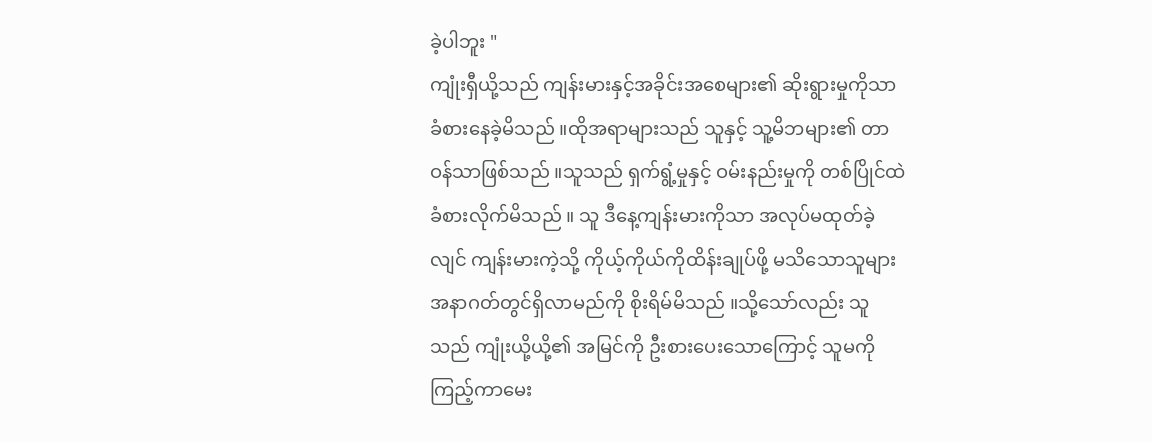ခဲ့ပါဘူး "
ကျုံးရှီယို့သည် ကျန်းမားနှင့်အခိုင်းအစေများ၏ ဆိုးရွားမှုကိုသာ ခံစားနေခဲ့မိသည် ။ထိုအရာများသည် သူနှင့် သူ့မိဘများ၏ တာဝန်သာဖြစ်သည် ။သူသည် ရှက်ရွံ့မှုနှင့် ဝမ်းနည်းမှုကို တစ်ပြိုင်ထဲ ခံစားလိုက်မိသည် ။ သူ ဒီနေ့ကျန်းမားကိုသာ အလုပ်မထုတ်ခဲ့လျင် ကျန်းမားကဲ့သို့ ကိုယ့်ကိုယ်ကိုထိန်းချုပ်ဖို့ မသိသောသူများ အနာဂတ်တွင်ရှိလာမည်ကို စိုးရိမ်မိသည် ။သို့သော်လည်း သူသည် ကျုံးယို့ယို့၏ အမြင်ကို ဦးစားပေးသောကြောင့် သူမကိုကြည့်ကာမေး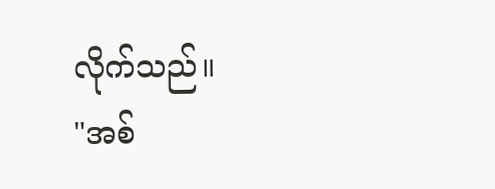လိုက်သည်။
"အစ်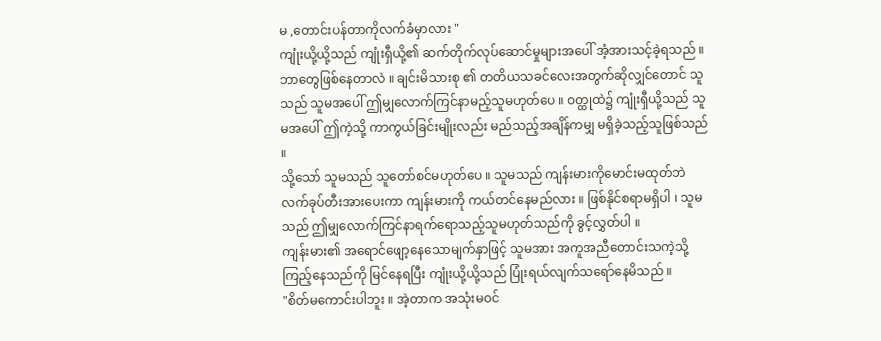မ ,တောင်းပန်တာကိုလက်ခံမှာလား "
ကျုံးယို့ယို့သည် ကျုံးရှီယို့၏ ဆက်တိုက်လုပ်ဆောင်မှုများအပေါ် အံ့အားသင့်ခဲ့ရသည် ။
ဘာတွေဖြစ်နေတာလဲ ။ ချင်းမိသားစု ၏ တတိယသခင်လေးအတွက်ဆိုလျှင်တောင် သူသည် သူမအပေါ် ဤမျှလောက်ကြင်နာမည့်သူမဟုတ်ပေ ။ ဝတ္ထုထဲ၌ ကျုံးရှီယို့သည် သူမအပေါ် ဤကဲ့သို့ ကာကွယ်ခြင်းမျိုးလည်း မည်သည့်အချိန်ကမျှ မရှိခဲ့သည့်သူဖြစ်သည် ။
သို့သော် သူမသည် သူတော်စင်မဟုတ်ပေ ။ သူမသည် ကျန်းမားကိုမောင်းမထုတ်ဘဲ လက်ခုပ်တီးအားပေးကာ ကျန်းမားကို ကယ်တင်နေမည်လား ။ ဖြစ်နိုင်စရာမရှိပါ ၊ သူမသည် ဤမျှလောက်ကြင်နာရက်ရောသည့်သူမဟုတ်သည်ကို ခွင့်လွှတ်ပါ ။
ကျန်းမား၏ အရောင်ဖျော့နေသောမျက်နှာဖြင့် သူမအား အကူအညီတောင်းသကဲ့သို့ ကြည့်နေသည်ကို မြင်နေရပြီး ကျုံးယို့ယို့သည် ပြုံးရယ်လျက်သရော်နေမိသည် ။
"စိတ်မကောင်းပါဘူး ။ အဲ့တာက အသုံးမဝင်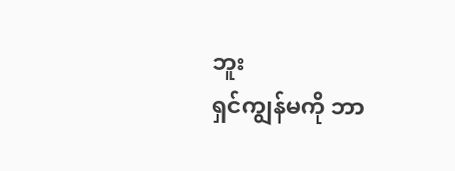ဘူး
ရှင်ကျွန်မကို ဘာ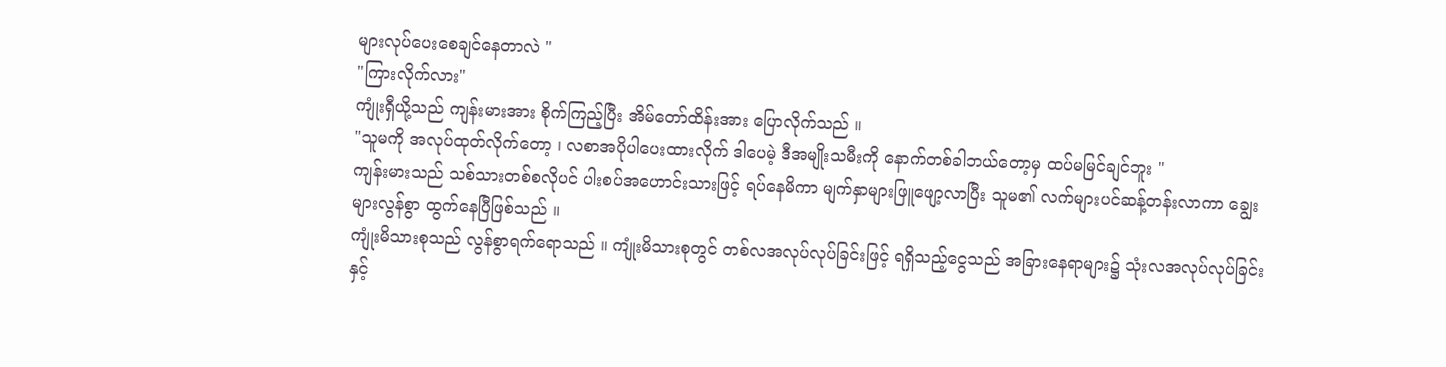များလုပ်ပေးစေချင်နေတာလဲ "
"ကြားလိုက်လား"
ကျုံးရှီယို့သည် ကျန်းမားအား စိုက်ကြည့်ပြီး အိမ်တော်ထိန်းအား ပြောလိုက်သည် ။
"သူမကို အလုပ်ထုတ်လိုက်တော့ ၊ လစာအပိုပါပေးထားလိုက် ဒါပေမဲ့ ဒီအမျိုးသမီးကို နောက်တစ်ခါဘယ်တော့မှ ထပ်မမြင်ချင်ဘူး "
ကျန်းမားသည် သစ်သားတစ်စလိုပင် ပါးစပ်အဟောင်းသားဖြင့် ရပ်နေမိကာ မျက်နှာများဖြူဖျော့လာပြီး သူမ၏ လက်များပင်ဆန့်တန်းလာကာ ချွေးများလွန်စွာ ထွက်နေပြီဖြစ်သည် ။
ကျုံးမိသားစုသည် လွန်စွာရက်ရောသည် ။ ကျုံးမိသားစုတွင် တစ်လအလုပ်လုပ်ခြင်းဖြင့် ရရှိသည့်ငွေသည် အခြားနေရာများ၌ သုံးလအလုပ်လုပ်ခြင်း
နှင့်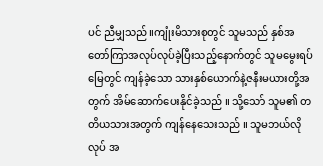ပင် ညီမျှသည် ။ကျုံးမိသားစုတွင် သူမသည် နှစ်အတော်ကြာအလုပ်လုပ်ခဲ့ပြီးသည့်နောက်တွင် သူမမွေးရပ်မြေတွင် ကျန်ခဲ့သော သားနှစ်ယောက်နဲ့ဇနီးမယားတို့အတွက် အိမ်ဆောက်ပေးနိုင်ခဲ့သည် ။ သို့သော် သူမ၏ တတိယသားအတွက် ကျန်နေသေးသည် ။ သူမဘယ်လိုလုပ် အ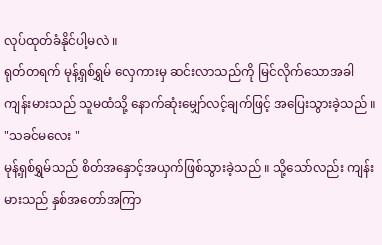လုပ်ထုတ်ခံနိုင်ပါ့မလဲ ။
ရုတ်တရက် မုန့်ရှစ်ရွှမ် လှေကားမှ ဆင်းလာသည်ကို မြင်လိုက်သောအခါ ကျန်းမားသည် သူမထံသို့ နောက်ဆုံးမျှော်လင့်ချက်ဖြင့် အပြေးသွားခဲ့သည် ။
"သခင်မလေး "
မုန့်ရှစ်ရွှမ်သည် စိတ်အနှောင့်အယှက်ဖြစ်သွားခဲ့သည် ။ သို့သော်လည်း ကျန်းမားသည် နှစ်အတော်အကြာ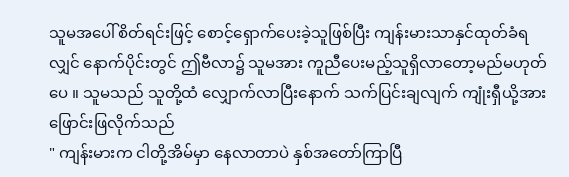သူမအပေါ်စိတ်ရင်းဖြင့် စောင့်ရှောက်ပေးခဲ့သူဖြစ်ပြီး ကျန်းမားသာနှင်ထုတ်ခံရလျှင် နောက်ပိုင်းတွင် ဤဗီလာ၌ သူမအား ကူညီပေးမည့်သူရှိလာတော့မည်မဟုတ်ပေ ။ သူမသည် သူတို့ထံ လျှောက်လာပြီးနောက် သက်ပြင်းချလျက် ကျုံးရှီယို့အား ဖြောင်းဖြလိုက်သည်
" ကျန်းမားက ငါတို့အိမ်မှာ နေလာတာပဲ နှစ်အတော်ကြာပြီ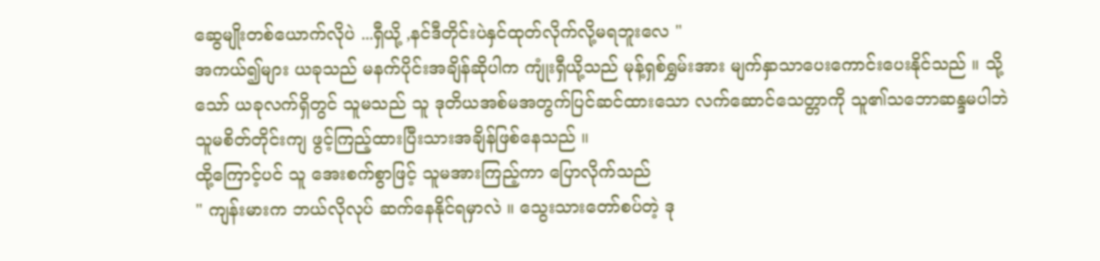ဆွေမျိုးတစ်ယောက်လိုပဲ ...ရှီယို့ ,နင်ဒီတိုင်းပဲနှင်ထုတ်လိုက်လို့မရဘူးလေ "
အကယ်၍များ ယခုသည် မနက်ပိုင်းအချိန်ဆိုပါက ကျုံးရှီယို့သည် မုန့်ရှစ်ရွှမ်းအား မျက်နှာသာပေးကောင်းပေးနိုင်သည် ။ သို့သော် ယခုလက်ရှိတွင် သူမသည် သူ ဒုတိယအစ်မအတွက်ပြင်ဆင်ထားသော လက်ဆောင်သေတ္တာကို သူ၏သဘောဆန္ဒမပါဘဲ သူမစိတ်တိုင်းကျ ဖွင့်ကြည့်ထားပြီးသားအချိန်ဖြစ်နေသည် ။
ထို့ကြောင့်ပင် သူ အေးစက်စွာဖြင့် သူမအားကြည့်ကာ ပြောလိုက်သည်
" ကျန်းမားက ဘယ်လိုလုပ် ဆက်နေနိုင်ရမှာလဲ ။ သွေးသားတော်စပ်တဲ့ ဒု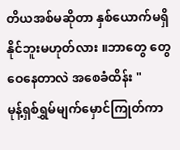တိယအစ်မဆိုတာ နှစ်ယောက်မရှိနိုင်ဘူးမဟုတ်လား ။ဘာတွေ တွေဝေနေတာလဲ အစေခံထိန်း "
မုန့်ရှစ်ရွှမ်မျက်မှောင်ကြုတ်ကာ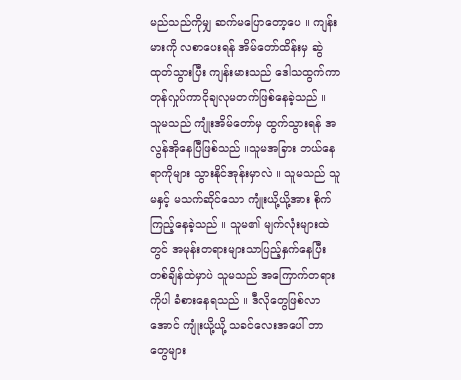မည်သည်ကိုမျှ ဆက်မပြောတော့ပေ ။ ကျန်းမားကို လစာပေးရန် အိမ်တော်ထိန်းမှ ဆွဲထုတ်သွားပြီး ကျန်းမားသည် ဒေါသထွက်ကာ တုန်လှုပ်ကာငိုချလုမတက်ဖြစ်နေခဲ့သည် ။ သူမသည် ကျုံးအိမ်တော်မှ ထွက်သွားရန် အလွန်အိုနေပြီဖြစ်သည် ။သူမအခြား ဘယ်နေရာကိုများ သွားနိုင်အုန်းမှာလဲ ။ သူမသည် သူမနှင့် မသက်ဆိုင်သော ကျုံးယို့ယို့အား စိုက်ကြည့်နေခဲ့သည် ။ သူမ၏ မျက်လုံးများထဲတွင် အမုန်းတရားများသာပြည့်နှက်နေပြီး တစ်ချိန်ထဲမှာပဲ သူမသည် အကြောက်တရားကိုပါ ခံစားနေရသည် ။ ဒီလိုတွေဖြစ်လာအောင် ကျုံးယို့ယို့ သခင်လေးအပေါ် ဘာတွေများ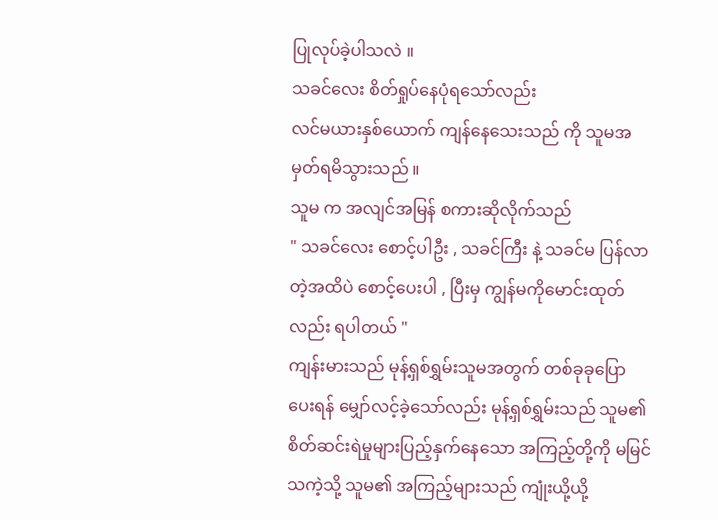ပြုလုပ်ခဲ့ပါသလဲ ။
သခင်လေး စိတ်ရှုပ်နေပုံရသော်လည်း
လင်မယားနှစ်ယောက် ကျန်နေသေးသည် ကို သူမအမှတ်ရမိသွားသည် ။
သူမ က အလျင်အမြန် စကားဆိုလိုက်သည်
" သခင်လေး စောင့်ပါဦး , သခင်ကြီး နဲ့ သခင်မ ပြန်လာတဲ့အထိပဲ စောင့်ပေးပါ , ပြီးမှ ကျွန်မကိုမောင်းထုတ်လည်း ရပါတယ် "
ကျန်းမားသည် မုန့်ရှစ်ရွှမ်းသူမအတွက် တစ်ခုခုပြောပေးရန် မျှော်လင့်ခဲ့သော်လည်း မုန့်ရှစ်ရွှမ်းသည် သူမ၏ စိတ်ဆင်းရဲမှုများပြည့်နှက်နေသော အကြည့်တို့ကို မမြင်သကဲ့သို့ သူမ၏ အကြည့်များသည် ကျုံးယို့ယို့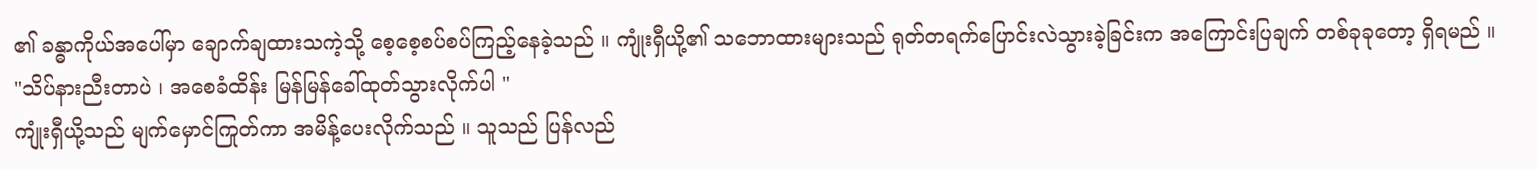၏ ခန္ဓာကိုယ်အပေါ်မှာ ချောက်ချထားသကဲ့သို့ စေ့စေ့စပ်စပ်ကြည့်နေခဲ့သည် ။ ကျုံးရှီယို့၏ သဘောထားများသည် ရုတ်တရက်ပြောင်းလဲသွားခဲ့ခြင်းက အကြောင်းပြချက် တစ်ခုခုတော့ ရှိရမည် ။
"သိပ်နားညီးတာပဲ ၊ အစေခံထိန်း မြန်မြန်ခေါ်ထုတ်သွားလိုက်ပါ "
ကျုံးရှီယို့သည် မျက်မှောင်ကြုတ်ကာ အမိန့်ပေးလိုက်သည် ။ သူသည် ပြန်လည်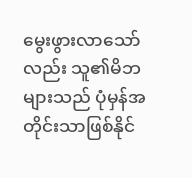မွေးဖွားလာသော်လည်း သူ၏မိဘများသည် ပုံမှန်အတိုင်းသာဖြစ်နိုင်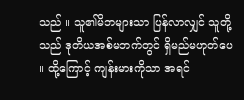သည် ။ သူ၏မိဘများသာ ပြန်လာလျှင် သူတို့သည် ဒုတိယအစ်မဘက်တွင် ရှိမည်မဟုတ်ပေ ။ ထို့ကြောင့် ကျန်းမားကိုသာ အရင်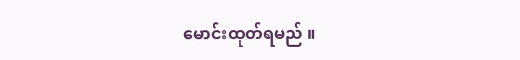မောင်းထုတ်ရမည် ။